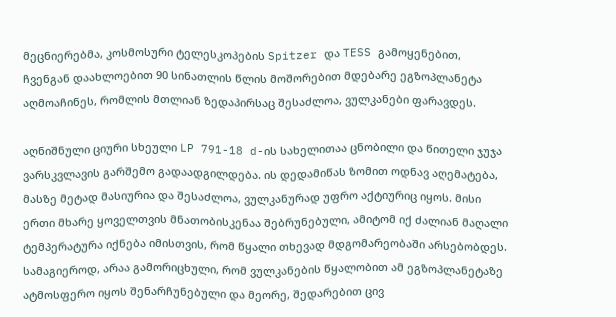მეცნიერებმა, კოსმოსური ტელესკოპების Spitzer და TESS გამოყენებით, ჩვენგან დაახლოებით 90 სინათლის წლის მოშორებით მდებარე ეგზოპლანეტა აღმოაჩინეს, რომლის მთლიან ზედაპირსაც შესაძლოა, ვულკანები ფარავდეს.

აღნიშნული ციური სხეული LP 791-18 d-ის სახელითაა ცნობილი და წითელი ჯუჯა ვარსკვლავის გარშემო გადაადგილდება. ის დედამიწას ზომით ოდნავ აღემატება, მასზე მეტად მასიურია და შესაძლოა, ვულკანურად უფრო აქტიურიც იყოს. მისი ერთი მხარე ყოველთვის მნათობისკენაა შებრუნებული, ამიტომ იქ ძალიან მაღალი ტემპერატურა იქნება იმისთვის, რომ წყალი თხევად მდგომარეობაში არსებობდეს. სამაგიეროდ, არაა გამორიცხული, რომ ვულკანების წყალობით ამ ეგზოპლანეტაზე ატმოსფერო იყოს შენარჩუნებული და მეორე, შედარებით ცივ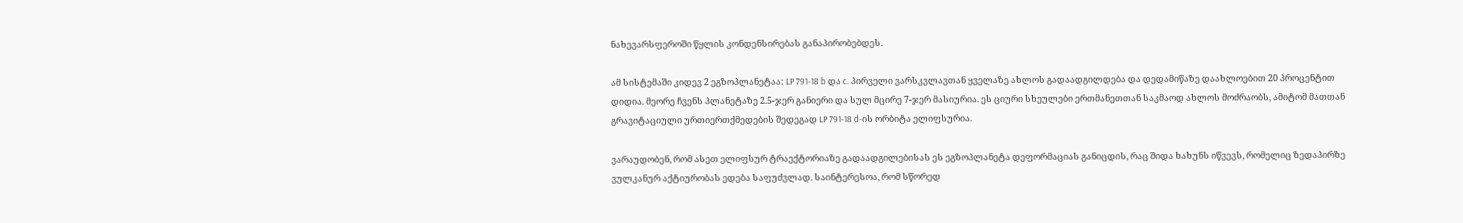ნახევარსფეროში წყლის კონდენსირებას განაპირობებდეს.

ამ სისტემაში კიდევ 2 ეგზოპლანეტაა: LP 791-18 b და c. პირველი ვარსკვლავთან ყველაზე ახლოს გადაადგილდება და დედამიწაზე დაახლოებით 20 პროცენტით დიდია. მეორე ჩვენს პლანეტაზე 2.5-ჯერ განიერი და სულ მცირე 7-ჯერ მასიურია. ეს ციური სხეულები ერთმანეთთან საკმაოდ ახლოს მოძრაობს, ამიტომ მათთან გრავიტაციული ურთიერთქმედების შედეგად LP 791-18 d-ის ორბიტა ელიფსურია.

ვარაუდობენ, რომ ასეთ ელიფსურ ტრაექტორიაზე გადაადგილებისას ეს ეგზოპლანეტა დეფორმაციას განიცდის, რაც შიდა ხახუნს იწვევს, რომელიც ზედაპირზე ვულკანურ აქტიურობას ედება საფუძვლად. საინტერესოა, რომ სწორედ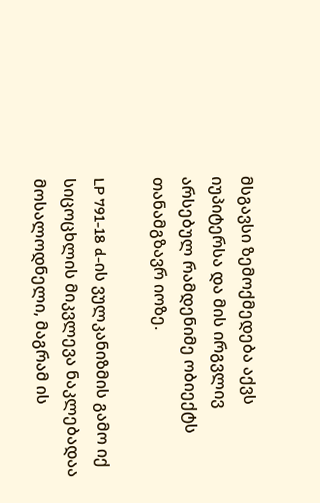მსგავსი ზემოქმედება აქვს იუპიტერსა და მის ირგვლივ არსებულ რამდენიმე ობიექტს თანამგზავრ იოზე.

LP 791-18 d-ის ვულკანიზმის გამო იქ სიცოცხლის მიკვლევა ნაკლებადაა მოსალოდნელი, მაგრამ ის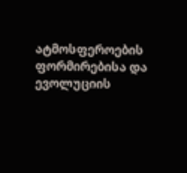ატმოსფეროების ფორმირებისა და ევოლუციის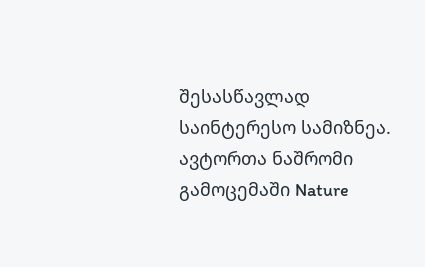შესასწავლად საინტერესო სამიზნეა. ავტორთა ნაშრომი გამოცემაში Nature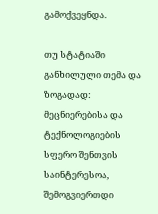გამოქვეყნდა.

თუ სტატიაში განხილული თემა და ზოგადად: მეცნიერებისა და ტექნოლოგიების სფერო შენთვის საინტერესოა, შემოგვიერთდი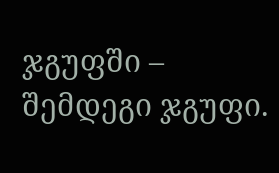ჯგუფში – შემდეგი ჯგუფი.